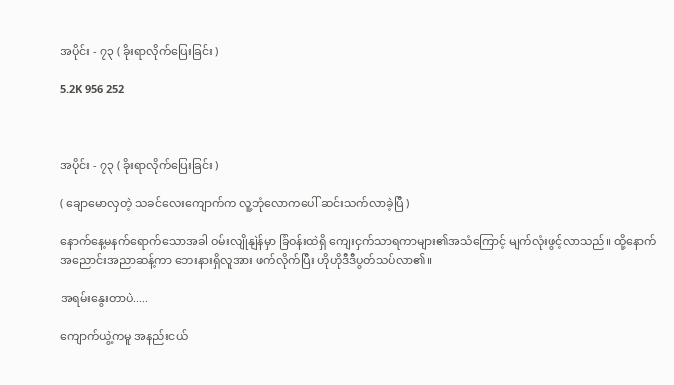အပိုင်း - ၇၃ ( ခိုးရာလိုက်ပြေးခြင်း )

5.2K 956 252



အပိုင်း - ၇၃ ( ခိုးရာလိုက်ပြေးခြင်း )

( ချောမောလှတဲ့ သခင်လေးကျောက်က လူ့ဘုံလောကပေါ် ဆင်းသက်လာခဲ့ပြီ )

နောက်နေ့မနက်ရောက်သောအခါ ဝမ်းလျိုနျဲန်မှာ ခြံဝန်းထဲရှိ ကျေးငှက်သာရကာများ၏အသံကြောင့် မျက်လုံးဖွင့်လာသည်။ ထို့နောက် အညောင်းအညာဆန့်ကာ ဘေးနားရှိလူအား ဖက်လိုက်ပြီး ဟိုဟိုဒီဒီပွတ်သပ်လာ၏။

အရမ်းနွေးတာပဲ.....

ကျောက်ယွဲ့ကမူ အနည်းငယ်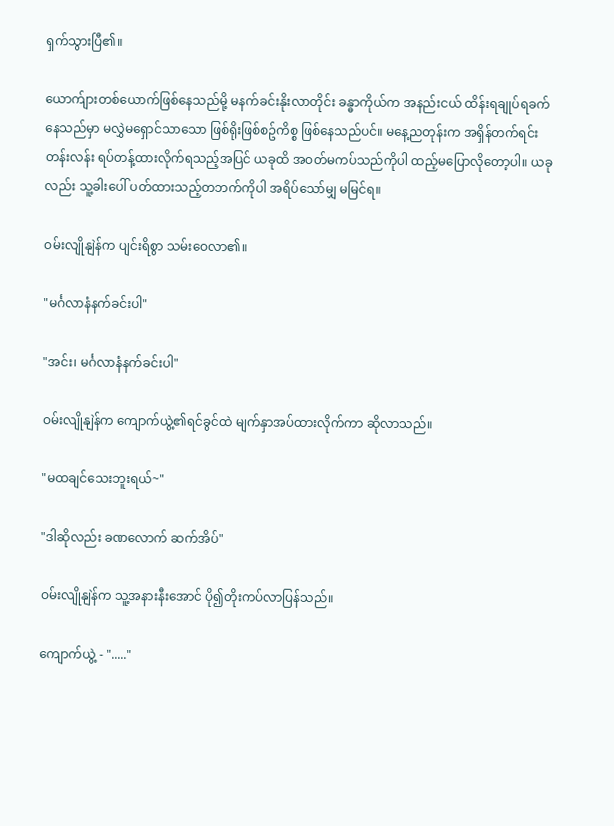ရှက်သွားပြီ၏။

ယောက်ျားတစ်ယောက်ဖြစ်နေသည်မို့ မနက်ခင်းနိုးလာတိုင်း ခန္ဓာကိုယ်က အနည်းငယ် ထိန်းရချုပ်ရခက်နေသည်မှာ မလွှဲမရှောင်သာသော ဖြစ်ရိုးဖြစ်စဥ်ကိစ္စ ဖြစ်နေသည်ပင်။ မနေ့ညတုန်းက အရှိန်တက်ရင်းတန်းလန်း ရပ်တန့်ထားလိုက်ရသည့်အပြင် ယခုထိ အဝတ်မကပ်သည်ကိုပါ ထည့်မပြောလိုတော့ပါ။ ယခုလည်း သူ့ခါးပေါ် ပတ်ထားသည့်တဘက်ကိုပါ အရိပ်သော်မျှ မမြင်ရ။

ဝမ်းလျိုနျဲန်က ပျင်းရိစွာ သမ်းဝေလာ၏။

"မင်္ဂလာနံနက်ခင်းပါ"

"အင်း၊ မင်္ဂလာနံနက်ခင်းပါ"

ဝမ်းလျိုနျဲန်က ကျောက်ယွဲ့၏ရင်ခွင်ထဲ မျက်နှာအပ်ထားလိုက်ကာ ဆိုလာသည်။

"မထချင်သေးဘူးရယ်~"

"ဒါဆိုလည်း ခဏလောက် ဆက်အိပ်"

ဝမ်းလျိုနျဲန်က သူ့အနားနီးအောင် ပို၍တိုးကပ်လာပြန်သည်။

ကျောက်ယွဲ့ - "....."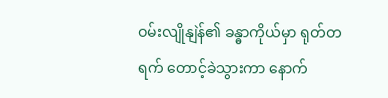ဝမ်းလျိုနျဲန်၏ ခန္ဓာကိုယ်မှာ ရုတ်တရက် တောင့်ခဲသွားကာ နောက်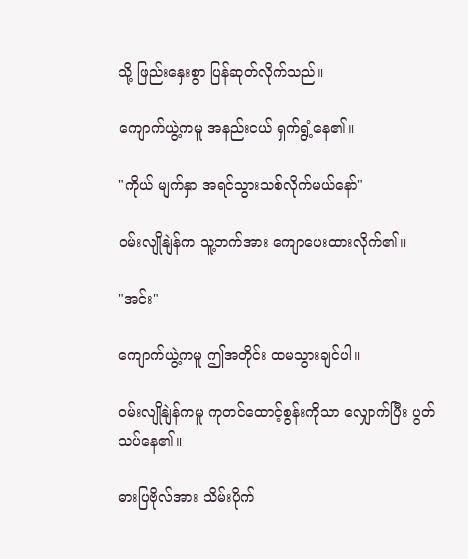သို့ ဖြည်းနှေးစွာ ပြန်ဆုတ်လိုက်သည်။

ကျောက်ယွဲ့ကမူ အနည်းငယ် ရှက်ရွံ့နေ၏။

"ကိုယ် မျက်နှာ အရင်သွားသစ်လိုက်မယ်နော်"

ဝမ်းလျိုနျဲန်က သူ့ဘက်အား ကျောပေးထားလိုက်၏။

"အင်း"

ကျောက်ယွဲ့ကမူ ဤအတိုင်း ထမသွားချင်ပါ။

ဝမ်းလျိုနျဲန်ကမူ ကုတင်ထောင့်စွန်းကိုသာ လျှောက်ပြီး ပွတ်သပ်နေ၏။

ဓားပြဗိုလ်အား သိမ်းပိုက်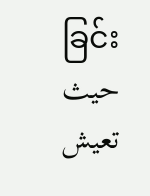ခြင်းحيث تعيش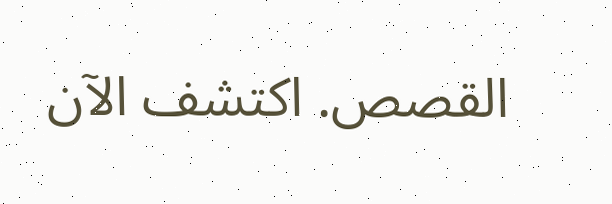القصص. اكتشف الآن